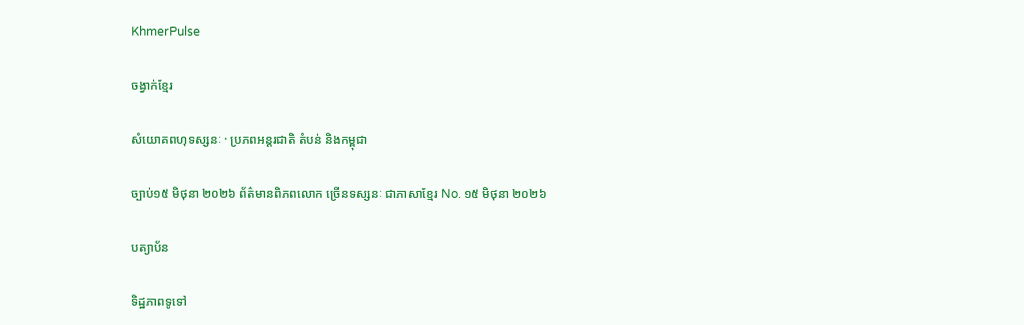KhmerPulse

ចង្វាក់ខ្មែរ

សំយោគពហុទស្សនៈ · ប្រភពអន្តរជាតិ តំបន់ និងកម្ពុជា

ច្បាប់១៥ មិថុនា ២០២៦ ព័ត៌មានពិភពលោក ច្រើនទស្សនៈ ជាភាសាខ្មែរ No. ១៥ មិថុនា ២០២៦

បត្យាប័ន

ទិដ្ឋភាពទូទៅ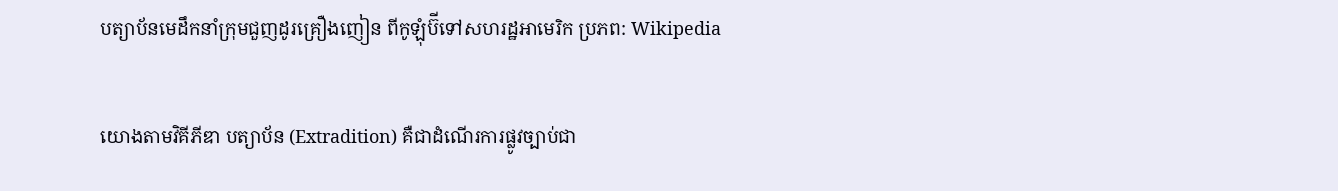បត្យាប័នមេដឹកនាំក្រុមជួញដូរគ្រឿងញៀន ពីកូឡុំប៊ីទៅសហរដ្ឋអាមេរិក ប្រភព: Wikipedia

យោងតាមវិគីភីឌា បត្យាប័ន (Extradition) គឺជាដំណើរការផ្លូវច្បាប់ជា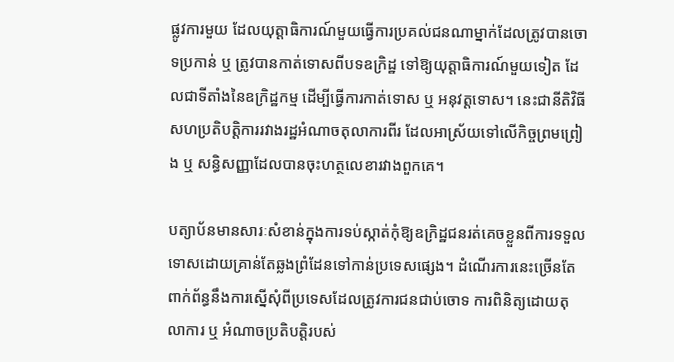ផ្លូវការមួយ ដែលយុត្តាធិការណ៍មួយធ្វើការប្រគល់ជនណាម្នាក់ដែលត្រូវបានចោទប្រកាន់ ឬ ត្រូវបានកាត់ទោសពីបទឧក្រិដ្ឋ ទៅឱ្យយុត្តាធិការណ៍មួយទៀត ដែលជាទីតាំងនៃឧក្រិដ្ឋកម្ម ដើម្បីធ្វើការកាត់ទោស ឬ អនុវត្តទោស។ នេះជានីតិវិធីសហប្រតិបត្តិការរវាងរដ្ឋអំណាចតុលាការពីរ ដែលអាស្រ័យទៅលើកិច្ចព្រមព្រៀង ឬ សន្ធិសញ្ញាដែលបានចុះហត្ថលេខារវាងពួកគេ។

បត្យាប័នមានសារៈសំខាន់ក្នុងការទប់ស្កាត់កុំឱ្យឧក្រិដ្ឋជនរត់គេចខ្លួនពីការទទួលទោសដោយគ្រាន់តែឆ្លងព្រំដែនទៅកាន់ប្រទេសផ្សេង។ ដំណើរការនេះច្រើនតែពាក់ព័ន្ធនឹងការស្នើសុំពីប្រទេសដែលត្រូវការជនជាប់ចោទ ការពិនិត្យដោយតុលាការ ឬ អំណាចប្រតិបត្តិរបស់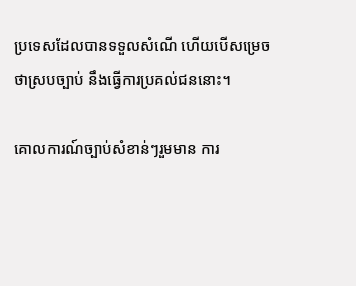ប្រទេសដែលបានទទួលសំណើ ហើយបើសម្រេចថាស្របច្បាប់ នឹងធ្វើការប្រគល់ជននោះ។

គោលការណ៍ច្បាប់សំខាន់ៗរួមមាន ការ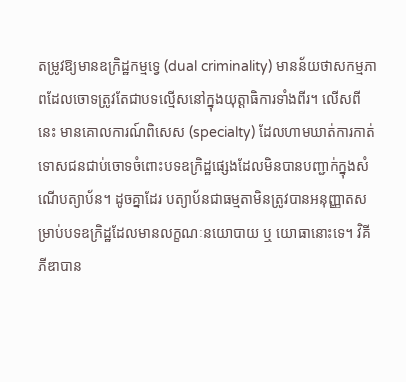តម្រូវឱ្យមានឧក្រិដ្ឋកម្មទ្វេ (dual criminality) មានន័យថាសកម្មភាពដែលចោទត្រូវតែជាបទល្មើសនៅក្នុងយុត្តាធិការទាំងពីរ។ លើសពីនេះ មានគោលការណ៍ពិសេស (specialty) ដែលហាមឃាត់ការកាត់ទោសជនជាប់ចោទចំពោះបទឧក្រិដ្ឋផ្សេងដែលមិនបានបញ្ជាក់ក្នុងសំណើបត្យាប័ន។ ដូចគ្នាដែរ បត្យាប័នជាធម្មតាមិនត្រូវបានអនុញ្ញាតសម្រាប់បទឧក្រិដ្ឋដែលមានលក្ខណៈនយោបាយ ឬ យោធានោះទេ។ វិគីភីឌាបាន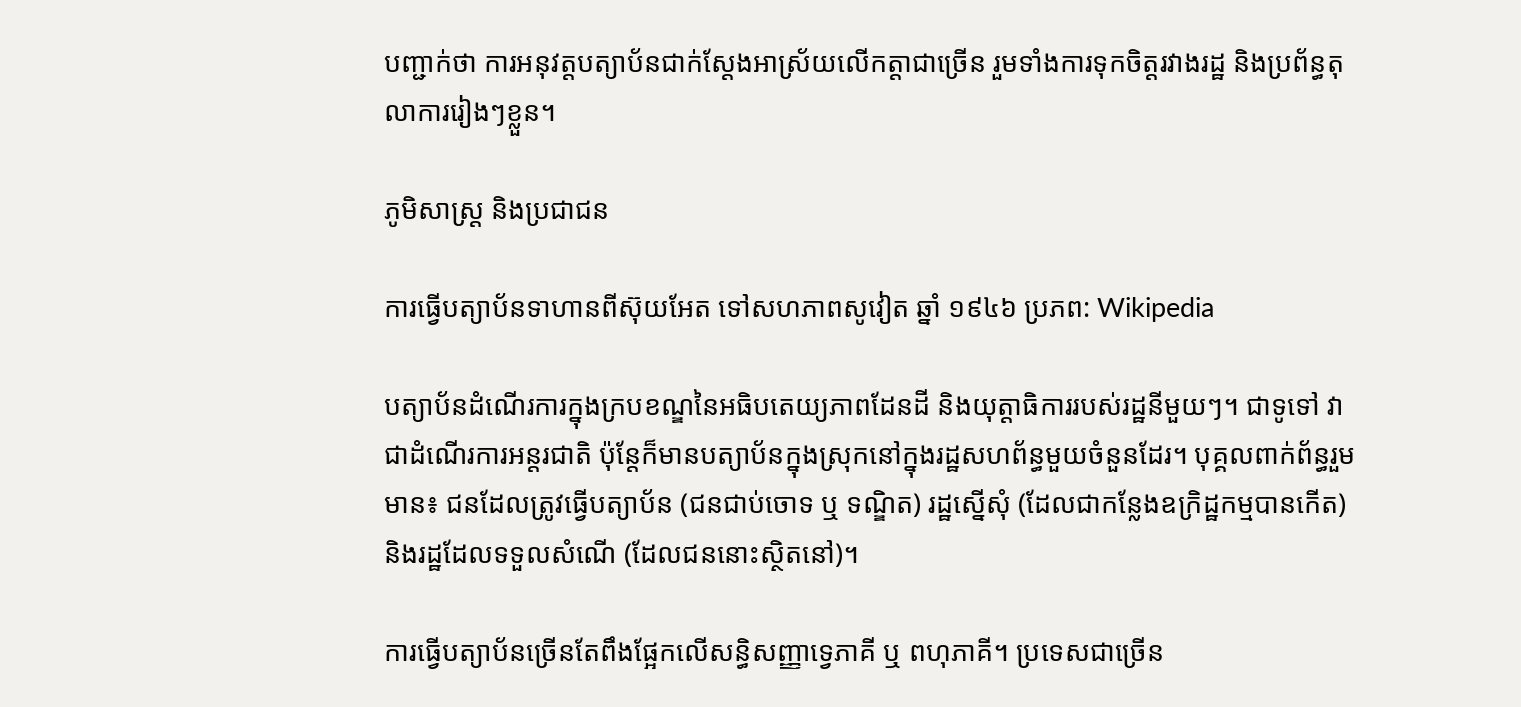បញ្ជាក់ថា ការអនុវត្តបត្យាប័នជាក់ស្តែងអាស្រ័យលើកត្តាជាច្រើន រួមទាំងការទុកចិត្តរវាងរដ្ឋ និងប្រព័ន្ធតុលាការរៀងៗខ្លួន។

ភូមិសាស្ត្រ និងប្រជាជន

ការធ្វើបត្យាប័នទាហានពីស៊ុយអែត ទៅសហភាពសូវៀត ឆ្នាំ ១៩៤៦ ប្រភព: Wikipedia

បត្យាប័នដំណើរការក្នុងក្របខណ្ឌនៃអធិបតេយ្យភាពដែនដី និងយុត្តាធិការរបស់រដ្ឋនីមួយៗ។ ជាទូទៅ វាជាដំណើរការអន្តរជាតិ ប៉ុន្តែក៏មានបត្យាប័នក្នុងស្រុកនៅក្នុងរដ្ឋសហព័ន្ធមួយចំនួនដែរ។ បុគ្គលពាក់ព័ន្ធរួមមាន៖ ជនដែលត្រូវធ្វើបត្យាប័ន (ជនជាប់ចោទ ឬ ទណ្ឌិត) រដ្ឋស្នើសុំ (ដែលជាកន្លែងឧក្រិដ្ឋកម្មបានកើត) និងរដ្ឋដែលទទួលសំណើ (ដែលជននោះស្ថិតនៅ)។

ការធ្វើបត្យាប័នច្រើនតែពឹងផ្អែកលើសន្ធិសញ្ញាទ្វេភាគី ឬ ពហុភាគី។ ប្រទេសជាច្រើន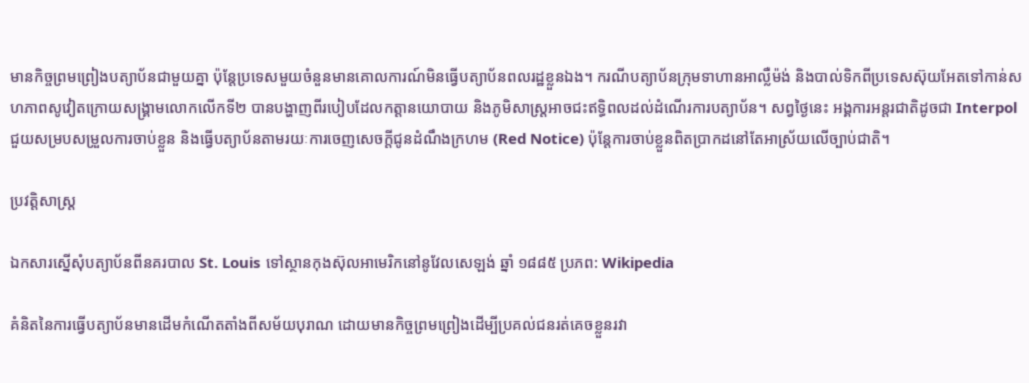មានកិច្ចព្រមព្រៀងបត្យាប័នជាមួយគ្នា ប៉ុន្តែប្រទេសមួយចំនួនមានគោលការណ៍មិនធ្វើបត្យាប័នពលរដ្ឋខ្លួនឯង។ ករណីបត្យាប័នក្រុមទាហានអាល្លឺម៉ង់ និងបាល់ទិកពីប្រទេសស៊ុយអែតទៅកាន់សហភាពសូវៀតក្រោយសង្គ្រាមលោកលើកទី២ បានបង្ហាញពីរបៀបដែលកត្តានយោបាយ និងភូមិសាស្ត្រអាចជះឥទ្ធិពលដល់ដំណើរការបត្យាប័ន។ សព្វថ្ងៃនេះ អង្គការអន្តរជាតិដូចជា Interpol ជួយសម្របសម្រួលការចាប់ខ្លួន និងធ្វើបត្យាប័នតាមរយៈការចេញសេចក្តីជូនដំណឹងក្រហម (Red Notice) ប៉ុន្តែការចាប់ខ្លួនពិតប្រាកដនៅតែអាស្រ័យលើច្បាប់ជាតិ។

ប្រវត្តិសាស្ត្រ

ឯកសារស្នើសុំបត្យាប័នពីនគរបាល St. Louis ទៅស្ថានកុងស៊ុលអាមេរិកនៅនូវែលសេឡង់ ឆ្នាំ ១៨៨៥ ប្រភព: Wikipedia

គំនិតនៃការធ្វើបត្យាប័នមានដើមកំណើតតាំងពីសម័យបុរាណ ដោយមានកិច្ចព្រមព្រៀងដើម្បីប្រគល់ជនរត់គេចខ្លួនរវា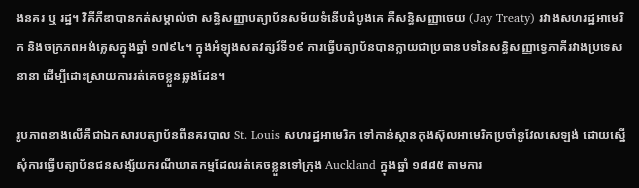ងនគរ ឬ រដ្ឋ។ វិគីភីឌាបានកត់សម្គាល់ថា សន្ធិសញ្ញាបត្យាប័នសម័យទំនើបដំបូងគេ គឺសន្ធិសញ្ញាចេយ (Jay Treaty) រវាងសហរដ្ឋអាមេរិក និងចក្រភពអង់គ្លេសក្នុងឆ្នាំ ១៧៩៤។ ក្នុងអំឡុងសតវត្សរ៍ទី១៩ ការធ្វើបត្យាប័នបានក្លាយជាប្រធានបទនៃសន្ធិសញ្ញាទ្វេភាគីរវាងប្រទេសនានា ដើម្បីដោះស្រាយការរត់គេចខ្លួនឆ្លងដែន។

រូបភាពខាងលើគឺជាឯកសារបត្យាប័នពីនគរបាល St. Louis សហរដ្ឋអាមេរិក ទៅកាន់ស្ថានកុងស៊ុលអាមេរិកប្រចាំនូវែលសេឡង់ ដោយស្នើសុំការធ្វើបត្យាប័នជនសង្ស័យករណីឃាតកម្មដែលរត់គេចខ្លួនទៅក្រុង Auckland ក្នុងឆ្នាំ ១៨៨៥ តាមការ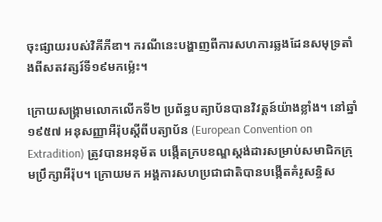ចុះផ្សាយរបស់វិគីភីឌា។ ករណីនេះបង្ហាញពីការសហការឆ្លងដែនសមុទ្រតាំងពីសតវត្សរ៍ទី១៩មកម៉្លេះ។

ក្រោយសង្គ្រាមលោកលើកទី២ ប្រព័ន្ធបត្យាប័នបានវិវត្តន៍យ៉ាងខ្លាំង។ នៅឆ្នាំ ១៩៥៧ អនុសញ្ញាអឺរ៉ុបស្តីពីបត្យាប័ន (European Convention on Extradition) ត្រូវបានអនុម័ត បង្កើតក្របខណ្ឌស្តង់ដារសម្រាប់សមាជិកក្រុមប្រឹក្សាអឺរ៉ុប។ ក្រោយមក អង្គការសហប្រជាជាតិបានបង្កើតគំរូសន្ធិស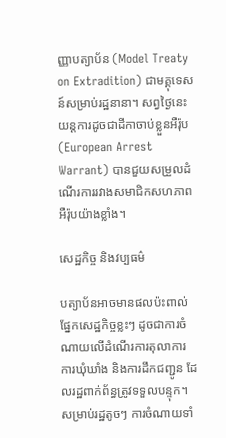ញ្ញាបត្យាប័ន (Model Treaty on Extradition) ជាមគ្គុទេសន៍សម្រាប់រដ្ឋនានា។ សព្វថ្ងៃនេះ យន្តការដូចជាដីកាចាប់ខ្លួនអឺរ៉ុប (European Arrest Warrant) បានជួយសម្រួលដំណើរការរវាងសមាជិកសហភាពអឺរ៉ុបយ៉ាងខ្លាំង។

សេដ្ឋកិច្ច និងវប្បធម៌

បត្យាប័នអាចមានផលប៉ះពាល់ផ្នែកសេដ្ឋកិច្ចខ្លះៗ ដូចជាការចំណាយលើដំណើរការតុលាការ ការឃុំឃាំង និងការដឹកជញ្ជូន ដែលរដ្ឋពាក់ព័ន្ធត្រូវទទួលបន្ទុក។ សម្រាប់រដ្ឋតូចៗ ការចំណាយទាំ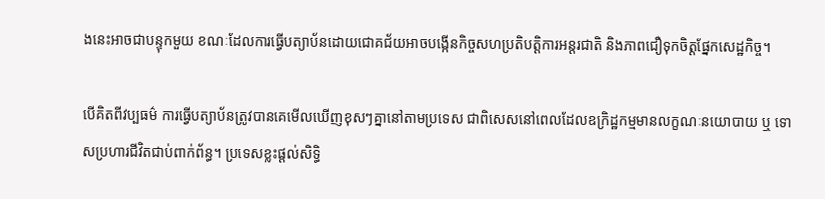ងនេះអាចជាបន្ទុកមួយ ខណៈដែលការធ្វើបត្យាប័នដោយជោគជ័យអាចបង្កើនកិច្ចសហប្រតិបត្តិការអន្តរជាតិ និងភាពជឿទុកចិត្តផ្នែកសេដ្ឋកិច្ច។

បើគិតពីវប្បធម៌ ការធ្វើបត្យាប័នត្រូវបានគេមើលឃើញខុសៗគ្នានៅតាមប្រទេស ជាពិសេសនៅពេលដែលឧក្រិដ្ឋកម្មមានលក្ខណៈនយោបាយ ឬ ទោសប្រហារជីវិតជាប់ពាក់ព័ន្ធ។ ប្រទេសខ្លះផ្តល់សិទ្ធិ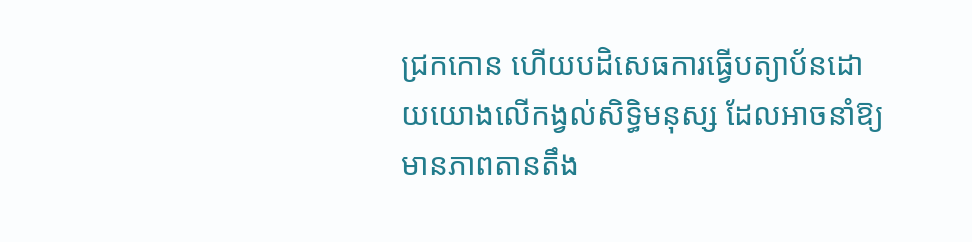ជ្រកកោន ហើយបដិសេធការធ្វើបត្យាប័នដោយយោងលើកង្វល់សិទ្ធិមនុស្ស ដែលអាចនាំឱ្យមានភាពតានតឹង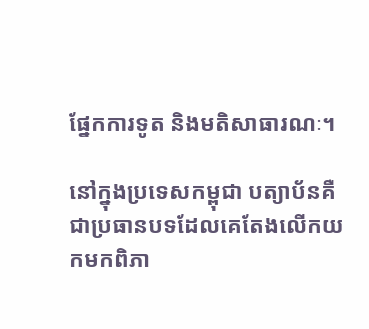ផ្នែកការទូត និងមតិសាធារណៈ។

នៅក្នុងប្រទេសកម្ពុជា បត្យាប័នគឺជាប្រធានបទដែលគេតែងលើកយកមកពិភា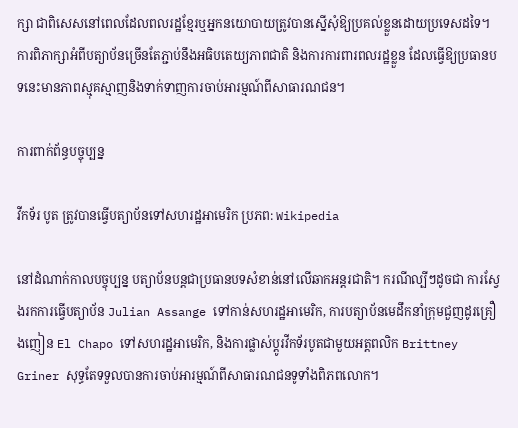ក្សា ជាពិសេសនៅពេលដែលពលរដ្ឋខ្មែរឬអ្នកនយោបាយត្រូវបានស្នើសុំឱ្យប្រគល់ខ្លួនដោយប្រទេសដទៃ។ ការពិភាក្សាអំពីបត្យាប័នច្រើនតែភ្ជាប់នឹងអធិបតេយ្យភាពជាតិ និងការការពារពលរដ្ឋខ្លួន ដែលធ្វើឱ្យប្រធានបទនេះមានភាពស្មុគស្មាញនិងទាក់ទាញការចាប់អារម្មណ៍ពីសាធារណជន។

ការពាក់ព័ន្ធបច្ចុប្បន្ន

វីកទ័រ បូត ត្រូវបានធ្វើបត្យាប័នទៅសហរដ្ឋអាមេរិក ប្រភព: Wikipedia

នៅដំណាក់កាលបច្ចុប្បន្ន បត្យាប័នបន្តជាប្រធានបទសំខាន់នៅលើឆាកអន្តរជាតិ។ ករណីល្បីៗដូចជា ការស្វែងរកការធ្វើបត្យាប័ន Julian Assange ទៅកាន់សហរដ្ឋអាមេរិក, ការបត្យាប័នមេដឹកនាំក្រុមជួញដូរគ្រឿងញៀន El Chapo ទៅសហរដ្ឋអាមេរិក, និងការផ្លាស់ប្តូរវីកទ័របូតជាមួយអត្តពលិក Brittney Griner សុទ្ធតែទទួលបានការចាប់អារម្មណ៍ពីសាធារណជនទូទាំងពិភពលោក។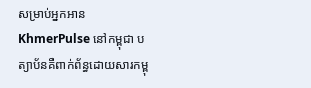សម្រាប់អ្នកអាន KhmerPulse នៅកម្ពុជា បត្យាប័នគឺពាក់ព័ន្ធដោយសារកម្ពុ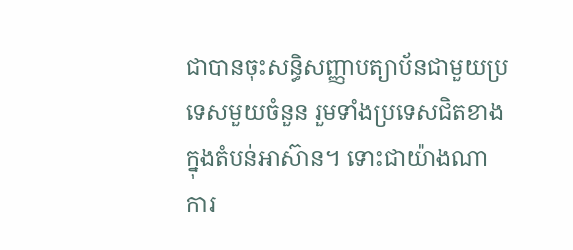ជាបានចុះសន្ធិសញ្ញាបត្យាប័នជាមួយប្រទេសមួយចំនួន រួមទាំងប្រទេសជិតខាងក្នុងតំបន់អាស៊ាន។ ទោះជាយ៉ាងណា ការ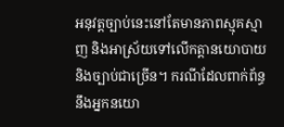អនុវត្តច្បាប់នេះនៅតែមានភាពស្មុគស្មាញ និងអាស្រ័យទៅលើកត្តានយោបាយនិងច្បាប់ជាច្រើន។ ករណីដែលពាក់ព័ន្ធនឹងអ្នកនយោ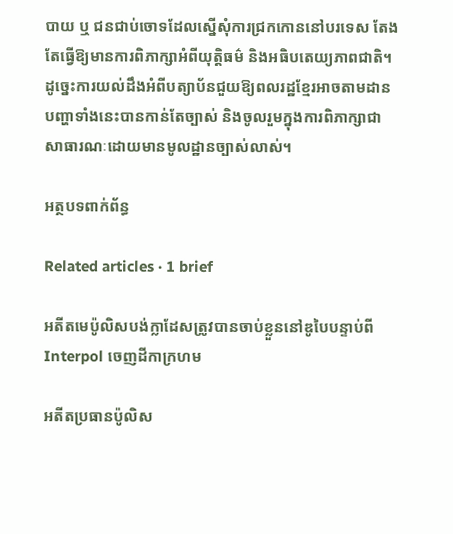បាយ ឬ ជនជាប់ចោទដែលស្នើសុំការជ្រកកោននៅបរទេស តែងតែធ្វើឱ្យមានការពិភាក្សាអំពីយុត្តិធម៌ និងអធិបតេយ្យភាពជាតិ។ ដូច្នេះការយល់ដឹងអំពីបត្យាប័នជួយឱ្យពលរដ្ឋខ្មែរអាចតាមដានបញ្ហាទាំងនេះបានកាន់តែច្បាស់ និងចូលរួមក្នុងការពិភាក្សាជាសាធារណៈដោយមានមូលដ្ឋានច្បាស់លាស់។

អត្ថបទពាក់ព័ន្ធ

Related articles · 1 brief

អតីតមេប៉ូលិសបង់ក្លាដែសត្រូវបានចាប់ខ្លួននៅឌូបៃបន្ទាប់ពី Interpol ចេញដីកាក្រហម

អតីតប្រធានប៉ូលិស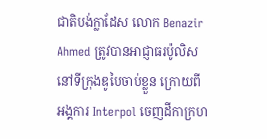ជាតិបង់ក្លាដែស លោក Benazir Ahmed ត្រូវបានអាជ្ញាធរប៉ូលិសនៅទីក្រុងឌូបៃចាប់ខ្លួន ក្រោយពីអង្គការ Interpol ចេញដីកាក្រហ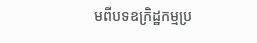មពីបទឧក្រិដ្ឋកម្មប្រ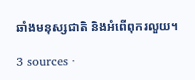ឆាំងមនុស្សជាតិ និងអំពើពុករលួយ។

3 sources ·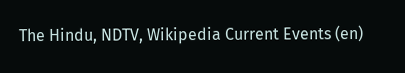The Hindu, NDTV, Wikipedia Current Events (en)